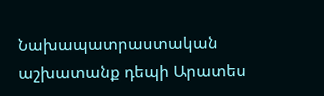Նախապատրաստական աշխատանք դեպի Արատես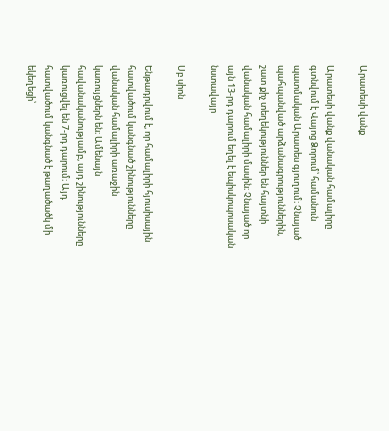Արատեսի վանք

Արատեսի վանք վանական համալիրը գտնվում է Վայոց Ձորում՝ համանուն պատմական Արատես գյուղում։ Չնայած պահպանված արձանագրություններին, շատ քիչ տեղեկություններ են հայտնի վանական համալիրի մասին։ Չնայած որ այն 13-րդ դարում եղել է եպիսկոպոսական նստավայր

Սբ սիոն

Ենթադրվում է, որ համալիրի հյուսիսային հատվածում կանգնած շինությունները վանական համալիրի առաջին կառույցներն են։ Ամենայն հավանականությամբ, այդ շինությունները կառուցվել են 7-րդ դարում։ Այդ հատվածում կանգնած է թաղածածկ մի եկեղեցի՝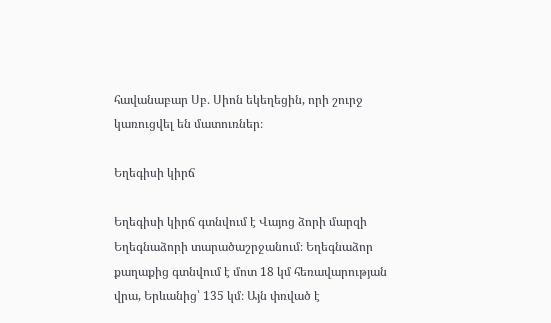հավանաբար Սբ․ Սիոն եկեղեցին, որի շուրջ կառուցվել են մատուռներ։

Եղեգիսի կիրճ

Եղեգիսի կիրճ գտնվում է Վայոց ձորի մարզի Եղեգնաձորի տարածաշրջանում։ Եղեգնաձոր քաղաքից գտնվում է մոտ 18 կմ հեռավարության վրա, Երևանից՝ 135 կմ։ Այն փռված է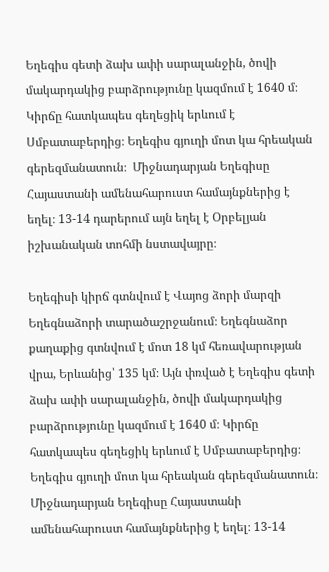Եղեգիս գետի ձախ ափի սարալանջին, ծովի մակարդակից բարձրությունը կազմում է 1640 մ։ Կիրճը հատկապես գեղեցիկ երևում է Սմբատաբերդից։ Եղեգիս գյուղի մոտ կա հրեական գերեզմանատուն։  Միջնադարյան Եղեգիսը Հայաստանի ամենահարուստ համայնքներից է եղել։ 13-14 դարերում այն եղել է Օրբելյան իշխանական տոհմի նստավայրը։

Եղեգիսի կիրճ գտնվում է Վայոց ձորի մարզի Եղեգնաձորի տարածաշրջանում։ Եղեգնաձոր քաղաքից գտնվում է մոտ 18 կմ հեռավարության վրա, Երևանից՝ 135 կմ։ Այն փռված է Եղեգիս գետի ձախ ափի սարալանջին, ծովի մակարդակից բարձրությունը կազմում է 1640 մ։ Կիրճը հատկապես գեղեցիկ երևում է Սմբատաբերդից։ Եղեգիս գյուղի մոտ կա հրեական գերեզմանատուն։  Միջնադարյան Եղեգիսը Հայաստանի ամենահարուստ համայնքներից է եղել։ 13-14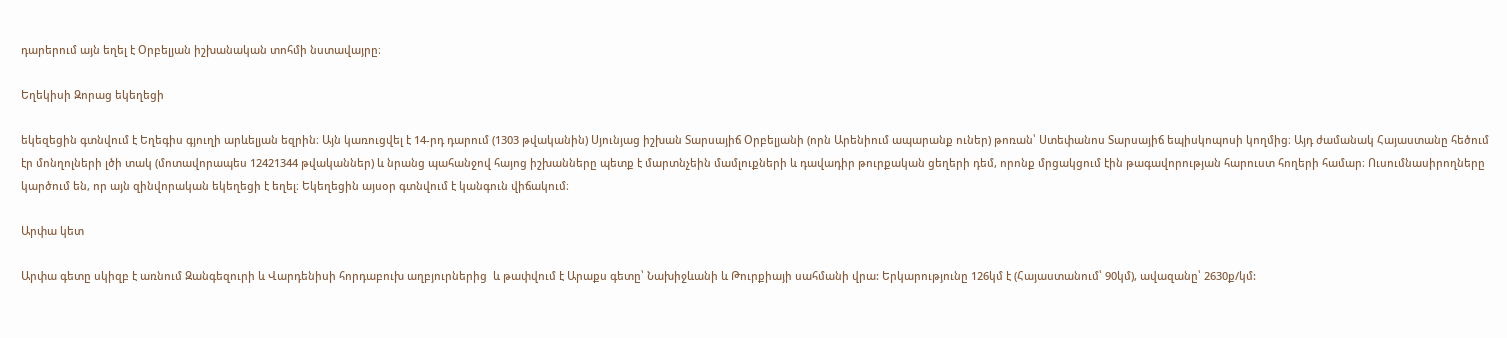դարերում այն եղել է Օրբելյան իշխանական տոհմի նստավայրը։

Եղեկիսի Զորաց եկեղեցի

եկեզեցին գտնվում է Եղեգիս գյուղի արևելյան եզրին։ Այն կառուցվել է 14-րդ դարում (1303 թվականին) Սյունյաց իշխան Տարսայիճ Օրբելյանի (որն Արենիում ապարանք ուներ) թոռան՝ Ստեփանոս Տարսայիճ եպիսկոպոսի կողմից։ Այդ ժամանակ Հայաստանը հեծում էր մոնղոլների լծի տակ (մոտավորապես 12421344 թվականներ) և նրանց պահանջով հայոց իշխանները պետք է մարտնչեին մամլուքների և դավադիր թուրքական ցեղերի դեմ, որոնք մրցակցում էին թագավորության հարուստ հողերի համար։ Ուսումնասիրողները կարծում են, որ այն զինվորական եկեղեցի է եղել։ Եկեղեցին այսօր գտնվում է կանգուն վիճակում։

Արփա կետ

Արփա գետը սկիզբ է առնում Զանգեզուրի և Վարդենիսի հորդաբուխ աղբյուրներից  և թափվում է Արաքս գետը՝ Նախիջևանի և Թուրքիայի սահմանի վրա: Երկարությունը 126կմ է (Հայաստանում՝ 90կմ), ավազանը՝ 2630ք/կմ: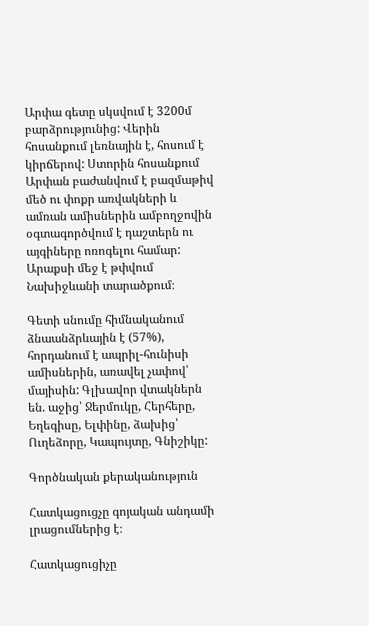Արփա գետը սկսվում է 3200մ բարձրությունից: Վերին հոսանքում լեռնային է, հոսում է կիրճերով: Ստորին հոսանքում Արփան բաժանվում է բազմաթիվ մեծ ու փոքր առվակների և ամռան ամիսներին ամբողջովին օգտագործվում է դաշտերն ու այգիները ոռոգելու համար: Արաքսի մեջ է թփվում Նախիջևանի տարածքում։

Գետի սնումը հիմնականում ձնաանձրևային է (57%), հորդանում է ապրիլ-հունիսի ամիսներին, առավել չափով՝ մայիսին: Գլխավոր վտակներն են. աջից՝ Ջերմուկը, Հերհերը, Եղեգիսը, Ելփինը, ձախից՝ Ուղեձորը, Կապույտը, Գնիշիկը:

Գործնական քերականություն

Հատկացուցչը գոյական անդամի լրացումներից է։

Հատկացուցիչը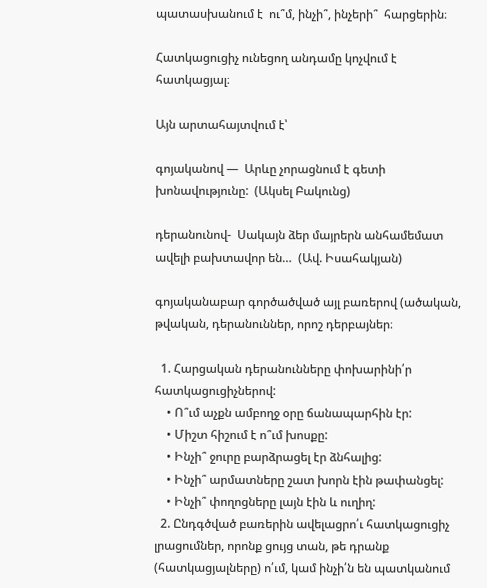պատասխանում է  ու՞մ, ինչի՞, ինչերի՞  հարցերին։

Հատկացուցիչ ունեցող անդամը կոչվում է հատկացյալ։

Այն արտահայտվում է՝

գոյականով —  Արևը չորացնում է գետի խոնավությունը:  (Ակսել Բակունց)

դերանունով-  Սակայն ձեր մայրերն անհամեմատ ավելի բախտավոր են…  (Ավ. Իսահակյան)

գոյականաբար գործածված այլ բառերով (ածական, թվական, դերանուններ, որոշ դերբայներ։

  1. Հարցական դերանունները փոխարինի՛ր հատկացուցիչներով:
    • Ո՞ւմ աչքն ամբողջ օրը ճանապարհին էր:
    • Միշտ հիշում է ո՞ւմ խոսքը:
    • Ինչի՞ ջուրը բարձրացել էր ձնհալից:
    • Ինչի՞ արմատները շատ խորն էին թափանցել:
    • Ինչի՞ փողոցները լայն էին և ուղիղ:
  2. Ընդգծված բառերին ավելացրո՛ւ հատկացուցիչ լրացումներ, որոնք ցույց տան, թե դրանք (հատկացյալները) ո՛ւմ, կամ ինչի՛ն են պատկանում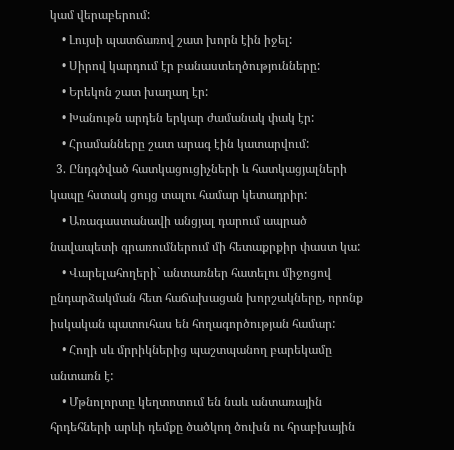կամ վերաբերում:
    • Լույսի պատճառով շատ խորն էին իջել:
    • Սիրով կարդում էր բանաստեղծությունները:
    • Երեկոն շատ խաղաղ էր:
    • Խանութն արդեն երկար ժամանակ փակ էր:
    • Հրամանները շատ արագ էին կատարվում:
  3. Ընդգծված հատկացուցիչների և հատկացյալների կապը հստակ ցույց տալու համար կետադրիր:
    • Առագաստանավի անցյալ դարում ապրած նավապետի գրառումներում մի հետաքրքիր փաստ կա:
    • Վարելահողերի` անտառներ հատելու միջոցով ընդարձակման հետ հաճախացան խորշակները, որոնք իսկական պատուհաս են հողագործության համար:
    • Հողի սև մրրիկներից պաշտպանող բարեկամը անտառն է:
    • Մթնոլորտը կեղտոտում են նաև անտառային հրդեհների արևի դեմքը ծածկող ծուխն ու հրաբխային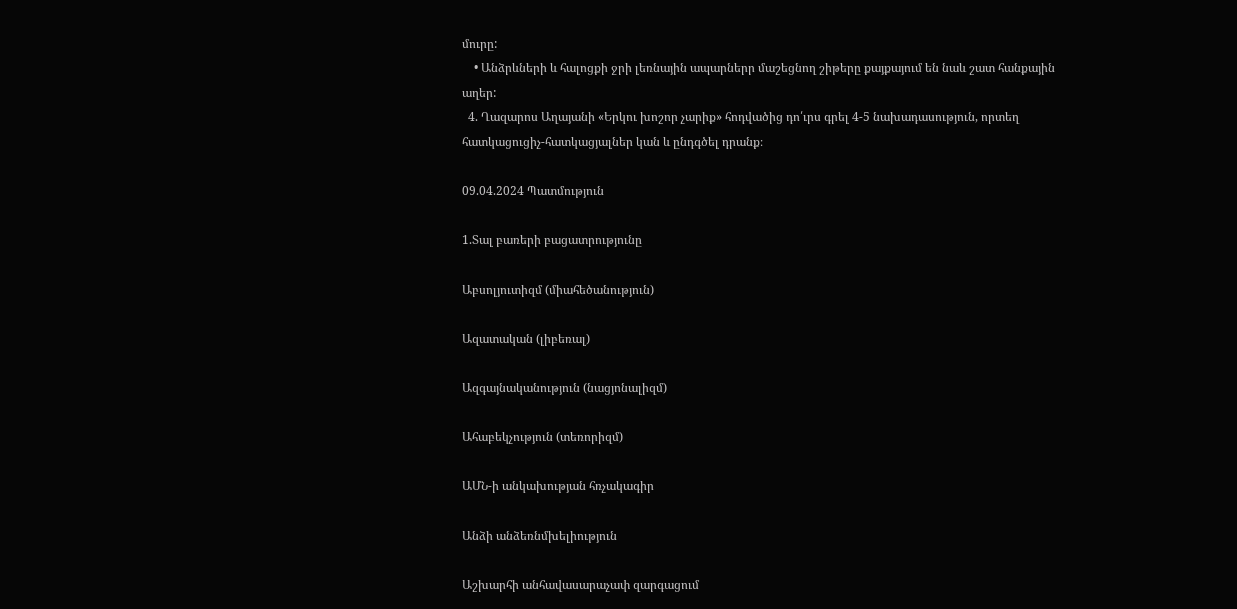մուրը:
    • Անձրևների և հալոցքի ջրի լեռնային ապարներր մաշեցնող շիթերը քայքայում են նաև շատ հանքային աղեր:
  4. Ղազարոս Աղայանի «Երկու խոշոր չարիք» հոդվածից դո՛ւրս գրել 4-5 նախադասություն, որտեղ հատկացուցիչ-հատկացյալներ կան և ընդգծել դրանք։

09.04.2024 Պատմություն

1.Տալ բառերի բացատրությունը

Աբսոլյուտիզմ (միահեծանություն)

Ազատական (լիբեռալ)

Ազգայնականություն (նացյոնալիզմ)

Ահաբեկչություն (տեռորիզմ)

ԱՄՆ-ի անկախության հռչակագիր

Անձի անձեռնմխելիություն

Աշխարհի անհավասարաչափ զարգացում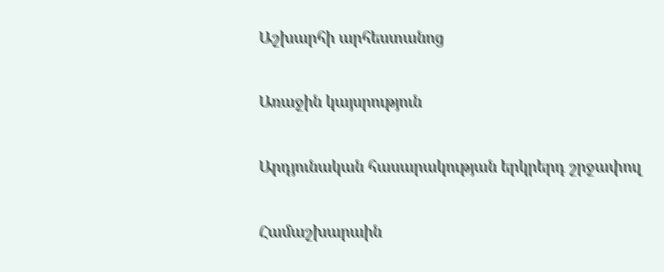Աշխարհի արհեստանոց

Առաջին կայսրություն

Արդյունական հասարակության երկրերդ շրջափուլ

Համաշխարաին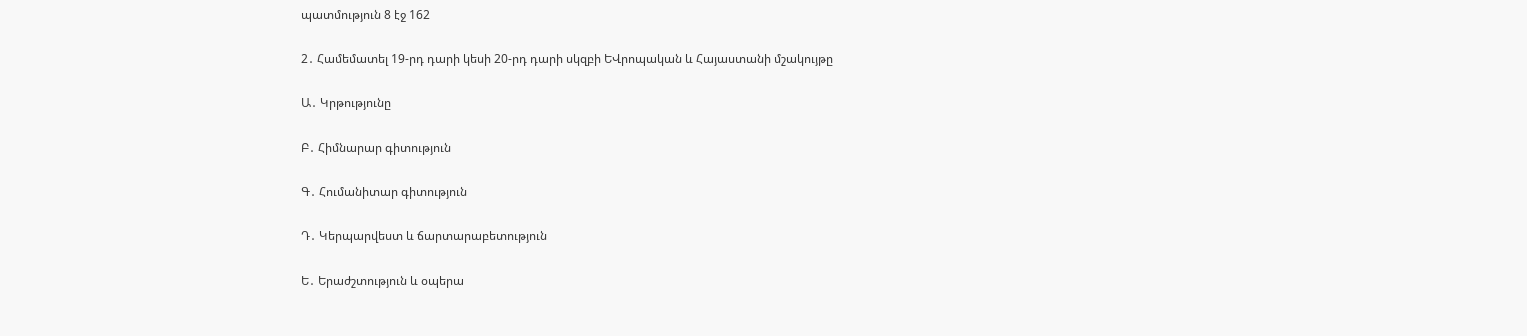պատմություն 8 էջ 162

2․ Համեմատել 19-րդ դարի կեսի 20-րդ դարի սկզբի ԵՎրոպական և Հայաստանի մշակույթը

Ա․ Կրթությունը

Բ․ Հիմնարար գիտություն

Գ․ Հումանիտար գիտություն

Դ․ Կերպարվեստ և ճարտարաբետություն

Ե․ Երաժշտություն և օպերա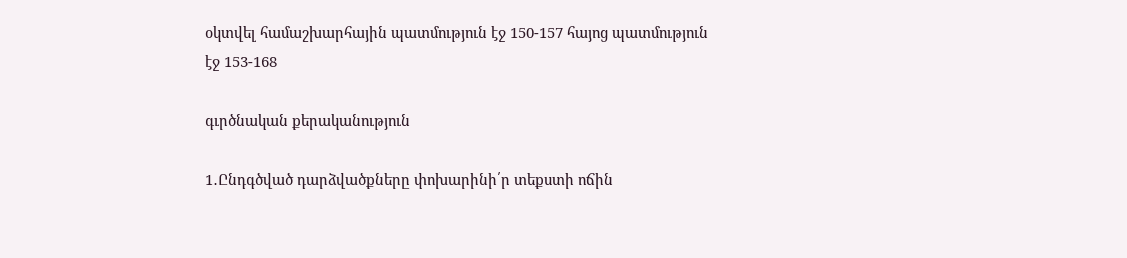օկտվել համաշխարհային պատմություն էջ 150-157 հայոց պատմություն էջ 153-168

գւրծնական քերականություն

1․Ընդգծված դարձվածքները փոխարինի՛ր տեքստի ոճին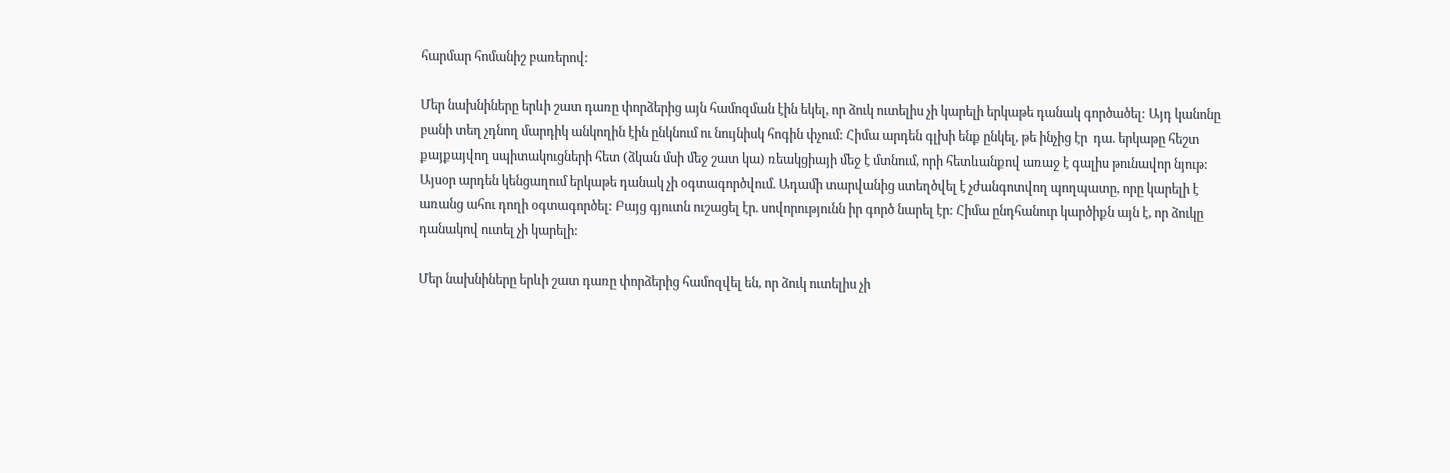հարմար հոմանիշ բառերով:

Մեր նախնիները երևի շատ դառը փորձերից այն համոզման էին եկել, որ ձուկ ուտելիս չի կարելի երկաթե դանակ գործածել: Այդ կանոնը բանի տեղ չդնող մարդիկ անկողին էին ընկնում ու նույնիսկ հոգին փչում: Հիմա արդեն գլխի ենք ընկել, թե ինչից էր  դա. երկաթը հեշտ քայքայվող սպիտակուցների հետ (ձկան մսի մեջ շատ կա) ռեակցիայի մեջ է մտնում, որի հետևանքով առաջ է գալիս թունավոր նյութ:
Այսօր արդեն կենցաղում երկաթե դանակ չի օգտագործվում. Ադամի տարվանից ստեղծվել է չժանգոտվող պողպատը, որը կարելի է առանց ահու դողի օգտագործել: Բայց գյուտն ուշացել էր. սովորությունն իր գործ նարել էր: Հիմա ընդհանուր կարծիքն այն է, որ ձուկը դանակով ուտել չի կարելի:

Մեր նախնիները երևի շատ դառը փորձերից համոզվել են, որ ձուկ ուտելիս չի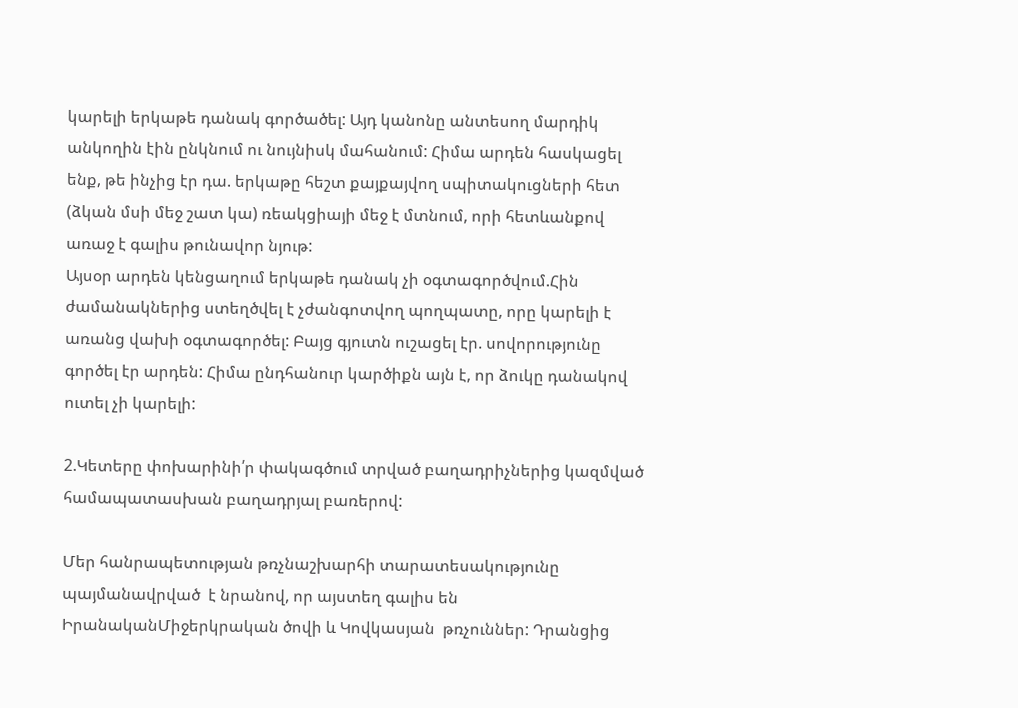կարելի երկաթե դանակ գործածել: Այդ կանոնը անտեսող մարդիկ անկողին էին ընկնում ու նույնիսկ մահանում: Հիմա արդեն հասկացել ենք, թե ինչից էր դա. երկաթը հեշտ քայքայվող սպիտակուցների հետ (ձկան մսի մեջ շատ կա) ռեակցիայի մեջ է մտնում, որի հետևանքով առաջ է գալիս թունավոր նյութ:
Այսօր արդեն կենցաղում երկաթե դանակ չի օգտագործվում.Հին ժամանակներից ստեղծվել է չժանգոտվող պողպատը, որը կարելի է առանց վախի օգտագործել: Բայց գյուտն ուշացել էր. սովորությունը գործել էր արդեն: Հիմա ընդհանուր կարծիքն այն է, որ ձուկը դանակով ուտել չի կարելի:

2.Կետերը փոխարինի՛ր փակագծում տրված բաղադրիչներից կազմված համապատասխան բաղադրյալ բառերով:

Մեր հանրապետության թռչնաշխարհի տարատեսակությունը պայմանավրված  է նրանով, որ այստեղ գալիս են ԻրանականՄիջերկրական ծովի և Կովկասյան  թռչուններ: Դրանցից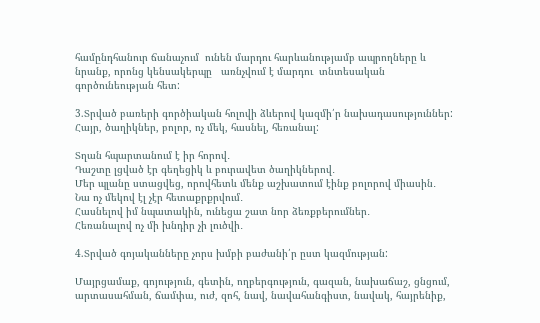համընդհանուր ճանաչում  ունեն մարդու հարևանությամբ ապրողները և նրանք, որոնց կենսակերպը   առնչվում է մարդու  տնտեսական  գործունեության հետ:

3.Տրված բառերի գործիական հոլովի ձևերով կազմի՛ր նախադասություններ:
Հայր, ծաղիկներ, բոլոր, ոչ մեկ, հասնել, հեռանալ:

Տղան հպարտանում է իր հորով․
Դաշտը լցված էր գեղեցիկ և բուրավետ ծաղիկներով․
Մեր պլանը ստացվեց, որովհետև մենք աշխատում էինք բոլորով միասին․
Նա ոչ մեկով էլ չէր հետաքրքրվում․
Հասնելով իմ նպատակին, ունեցա շատ նոր ձեռքբերումներ․
Հեռանալով ոչ մի խնդիր չի լուծվի․

4.Տրված գոյականները չորս խմբի բաժանի՛ր ըստ կազմության:

Մայրցամաք, գոյություն, գետին, ողբերգություն, գազան, նախաճաշ, ցնցում, արտասահման, ճամփա, ուժ, զոհ, նավ, նավահանգիստ, նավակ, հայրենիք,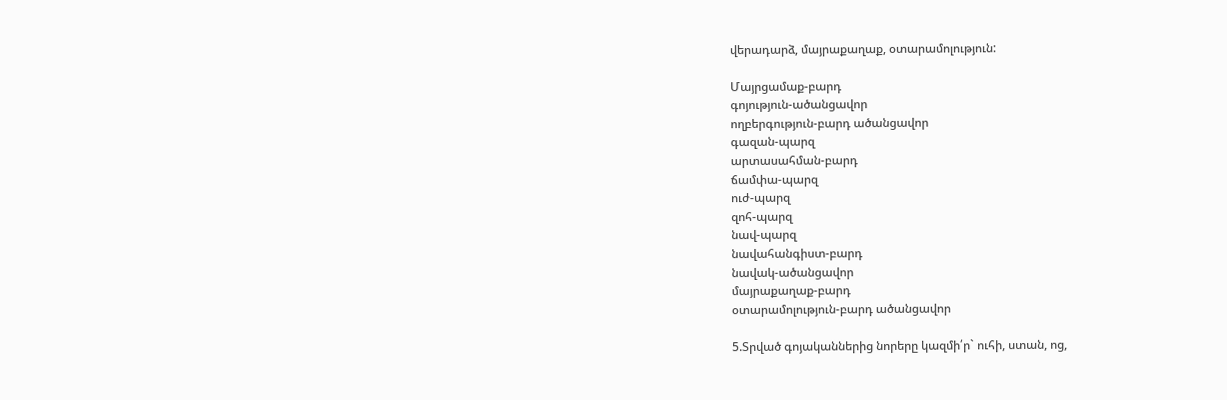վերադարձ, մայրաքաղաք, օտարամոլություն:

Մայրցամաք-բարդ
գոյություն-ածանցավոր
ողբերգություն-բարդ ածանցավոր
գազան-պարզ
արտասահման-բարդ
ճամփա-պարզ
ուժ-պարզ
զոհ-պարզ
նավ-պարզ
նավահանգիստ-բարդ
նավակ-ածանցավոր
մայրաքաղաք-բարդ
օտարամոլություն-բարդ ածանցավոր

5.Տրված գոյականներից նորերը կազմի՛ր` ուհի, ստան, ոց,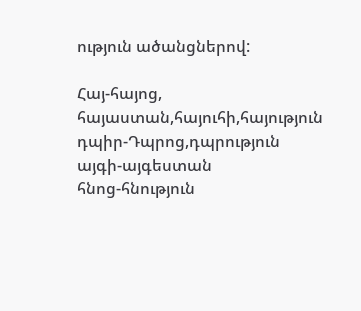ություն ածանցներով:

Հայ-հայոց, հայաստան,հայուհի,հայություն
դպիր-Դպրոց,դպրություն
այգի-այգեստան
հնոց-հնություն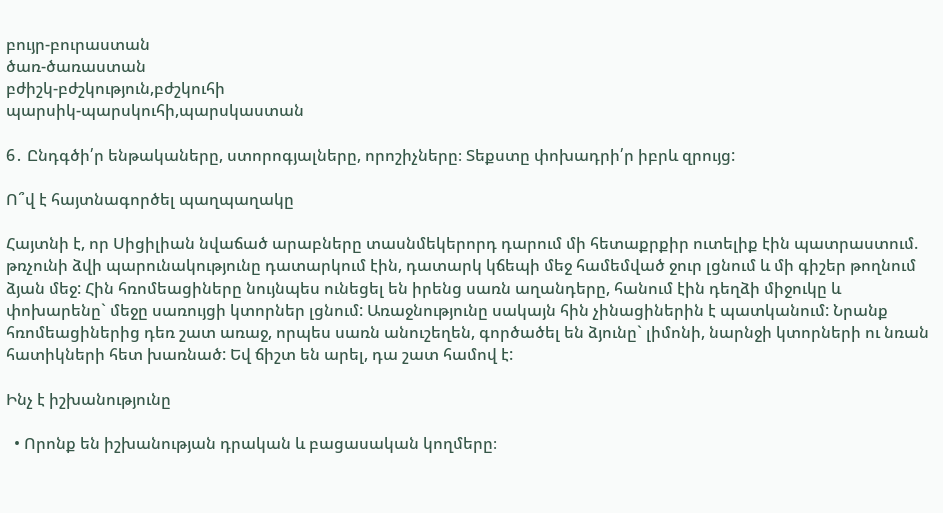բույր-բուրաստան
ծառ-ծառաստան
բժիշկ-բժշկություն,բժշկուհի
պարսիկ-պարսկուհի,պարսկաստան

6․ Ընդգծի՛ր ենթակաները, ստորոգյալները, որոշիչները։ Տեքստը փոխադրի՛ր իբրև զրույց:

Ո՞վ է հայտնագործել պաղպաղակը

Հայտնի է, որ Սիցիլիան նվաճած արաբները տասնմեկերորդ դարում մի հետաքրքիր ուտելիք էին պատրաստում. թռչունի ձվի պարունակությունը դատարկում էին, դատարկ կճեպի մեջ համեմված ջուր լցնում և մի գիշեր թողնում ձյան մեջ: Հին հռոմեացիները նույնպես ունեցել են իրենց սառն աղանդերը, հանում էին դեղձի միջուկը և փոխարենը` մեջը սառույցի կտորներ լցնում: Առաջնությունը սակայն հին չինացիներին է պատկանում: Նրանք հռոմեացիներից դեռ շատ առաջ, որպես սառն անուշեղեն, գործածել են ձյունը` լիմոնի, նարնջի կտորների ու նռան հատիկների հետ խառնած: Եվ ճիշտ են արել, դա շատ համով է:

Ինչ է իշխանությունը

  • Որոնք են իշխանության դրական և բացասական կողմերը։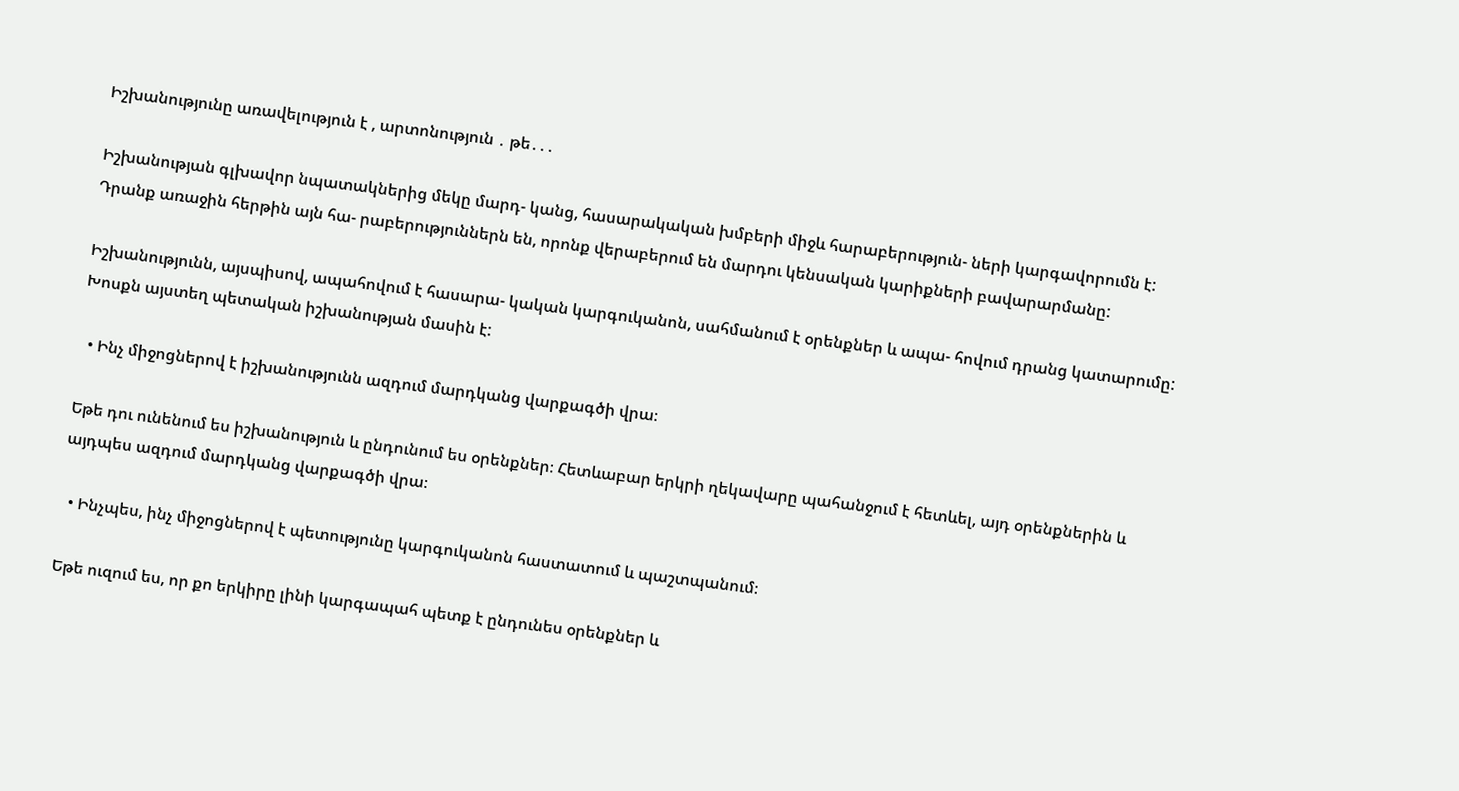Իշխանությունը առավելություն է , արտոնություն ․ թե․․․

Իշխանության գլխավոր նպատակներից մեկը մարդ- կանց, հասարակական խմբերի միջև հարաբերություն- ների կարգավորումն է: Դրանք առաջին հերթին այն հա- րաբերություններն են, որոնք վերաբերում են մարդու կենսական կարիքների բավարարմանը:

Իշխանությունն, այսպիսով, ապահովում է հասարա- կական կարգուկանոն, սահմանում է օրենքներ և ապա- հովում դրանց կատարումը: Խոսքն այստեղ պետական իշխանության մասին է:

  • Ինչ միջոցներով է իշխանությունն ազդում մարդկանց վարքագծի վրա։

Եթե դու ունենում ես իշխանություն և ընդունում ես օրենքներ։ Հետևաբար երկրի ղեկավարը պահանջում է հետևել, այդ օրենքներին և այդպես ազդում մարդկանց վարքագծի վրա։

  • Ինչպես, ինչ միջոցներով է պետությունը կարգուկանոն հաստատում և պաշտպանում։

Եթե ուզում ես, որ քո երկիրը լինի կարգապահ պետք է ընդունես օրենքներ և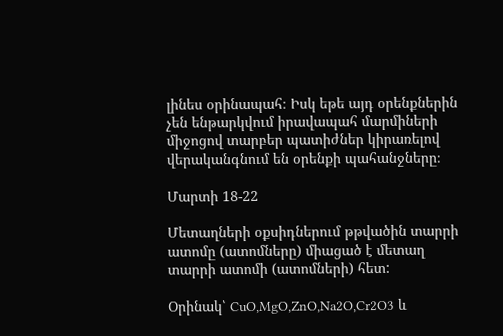լինես օրինապահ։ Իսկ եթե այդ օրենքներին չեն ենթարկվում իրավապահ մարմիների միջոցով տարբեր պատիժներ կիրառելով վերականգնում են օրենքի պահանջները։

Մարտի 18-22

Մետաղների օքսիդներում թթվածին տարրի ատոմը (ատոմները) միացած է մետաղ տարրի ատոմի (ատոմների) հետ:

Օրինակ՝ CuO,MgO,ZnO,Na2O,Cr2O3 և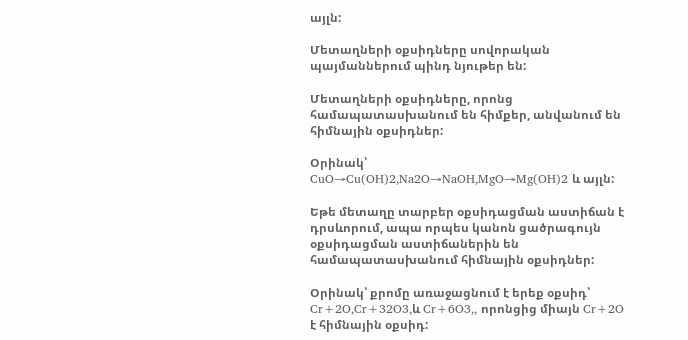այլն:

Մետաղների օքսիդները սովորական պայմաններում պինդ նյութեր են:

Մետաղների օքսիդները, որոնց համապատասխանում են հիմքեր, անվանում են հիմնային օքսիդներ:

Օրինակ՝  CuO→Cu(OH)2,Na2O→NaOH,MgO→Mg(OH)2 և այլն:

Եթե մետաղը տարբեր օքսիդացման աստիճան է դրսևորում, ապա որպես կանոն ցածրագույն օքսիդացման աստիճաներին են համապատասխանում հիմնային օքսիդներ:

Օրինակ՝ քրոմը առաջացնում է երեք օքսիդ՝ Cr+2O,Cr+32O3,և Cr+6O3,, որոնցից միայն Cr+2O է հիմնային օքսիդ: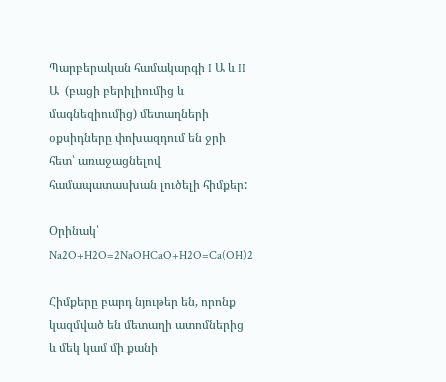Պարբերական համակարգի I Ա և II Ա  (բացի բերիլիումից և մագնեզիումից) մետաղների օքսիդները փոխազդում են ջրի հետ՝ առաջացնելով համապատասխան լուծելի հիմքեր:

Օրինակ՝  Na2O+H2O=2NaOHCaO+H2O=Ca(OH)2

Հիմքերը բարդ նյութեր են, որոնք կազմված են մետաղի ատոմներից և մեկ կամ մի քանի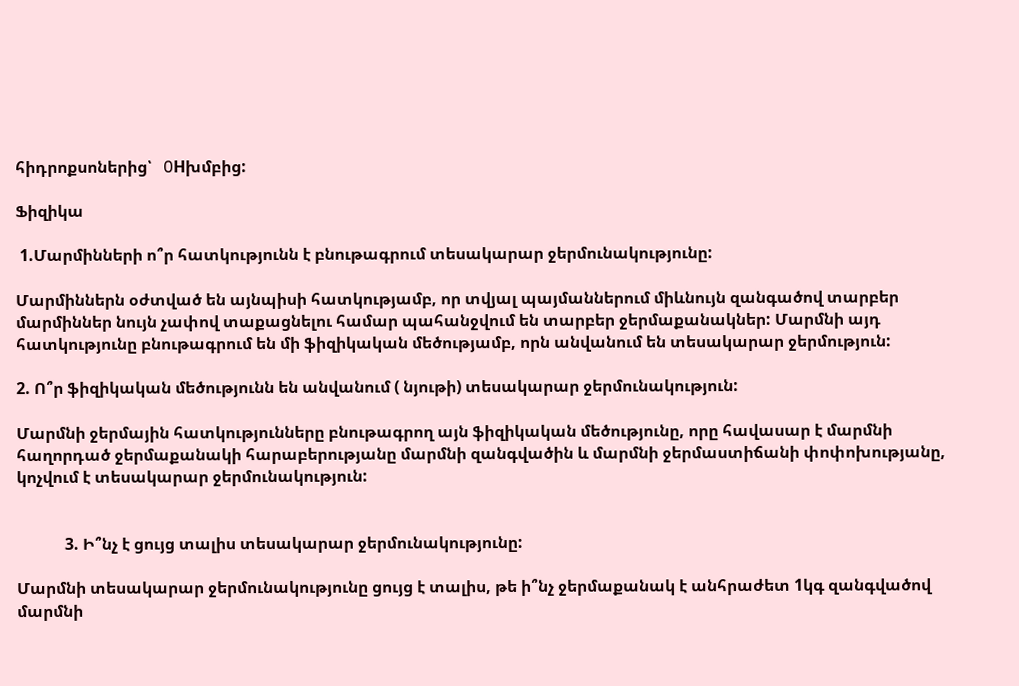հիդրոքսոներից՝   0Hխմբից:

Ֆիզիկա

 1.Մարմինների ո՞ր հատկությունն է բնութագրում տեսակարար ջերմունակությունը:

Մարմիններն օժտված են այնպիսի հատկությամբ, որ տվյալ պայմաններում միևնույն զանգածով տարբեր մարմիններ նույն չափով տաքացնելու համար պահանջվում են տարբեր ջերմաքանակներ: Մարմնի այդ հատկությունը բնութագրում են մի ֆիզիկական մեծությամբ, որն անվանում են տեսակարար ջերմություն:

2. Ո՞ր ֆիզիկական մեծությունն են անվանում ( նյութի) տեսակարար ջերմունակություն:

Մարմնի ջերմային հատկությունները բնութագրող այն ֆիզիկական մեծությունը, որը հավասար է մարմնի հաղորդած ջերմաքանակի հարաբերությանը մարմնի զանգվածին և մարմնի ջերմաստիճանի փոփոխությանը, կոչվում է տեսակարար ջերմունակություն:


            3. Ի՞նչ է ցույց տալիս տեսակարար ջերմունակությունը:

Մարմնի տեսակարար ջերմունակությունը ցույց է տալիս, թե ի՞նչ ջերմաքանակ է անհրաժետ 1կգ զանգվածով մարմնի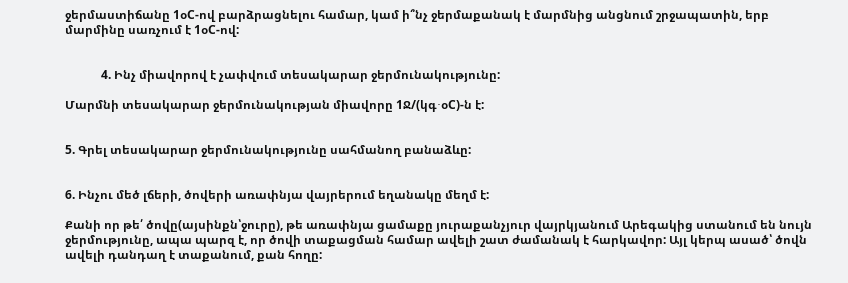ջերմաստիճանը 1օC-ով բարձրացնելու համար, կամ ի՞նչ ջերմաքանակ է մարմնից անցնում շրջապատին, երբ մարմինը սառչում է 1օC-ով:


            4. Ինչ միավորով է չափվում տեսակարար ջերմունակությունը:

Մարմնի տեսակարար ջերմունակության միավորը 1Ջ/(կգ∙օC)-ն է:


5. Գրել տեսակարար ջերմունակությունը սահմանող բանաձևը:


6. Ինչու մեծ լճերի, ծովերի առափնյա վայրերում եղանակը մեղմ է:

Քանի որ թե՛ ծովը(այսինքն՝ջուրը), թե առափնյա ցամաքը յուրաքանչյուր վայրկյանում Արեգակից ստանում են նույն ջերմությունը, ապա պարզ է, որ ծովի տաքացման համար ավելի շատ ժամանակ է հարկավոր: Այլ կերպ ասած՝ ծովն ավելի դանդաղ է տաքանում, քան հողը: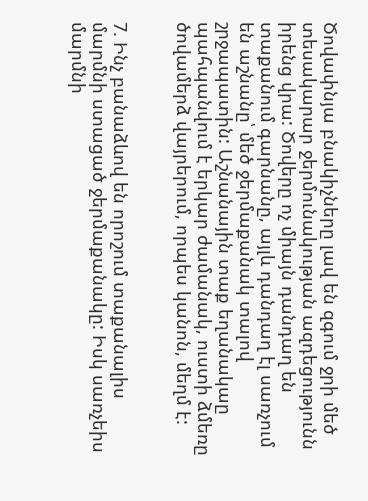Ծովափնյա բնակիչները լավ են զգում ջրի մեծ տեսակարար ջերմունակության ազդեցությունն իրենց վրա: Ծովերը ոչ միայն դանդաղ են տաքանում գարնանը, այլև դանդաղ էլ սառչում են աշնանը՝ մեծ ջերմաքանակ տալով շրջապատին: Աշնանային տաք եղանակաը պահպանվում է երկար ժամանակ, ուստի ձմեռը ծովամերձ վայրերում, որպես կանոն, մեղմ է:


7. Ինչ բանաձևով են որոշում տաքանալիս մարմնի ստացած ջերմաքանակը: Իսկ սառչեիս մարմնի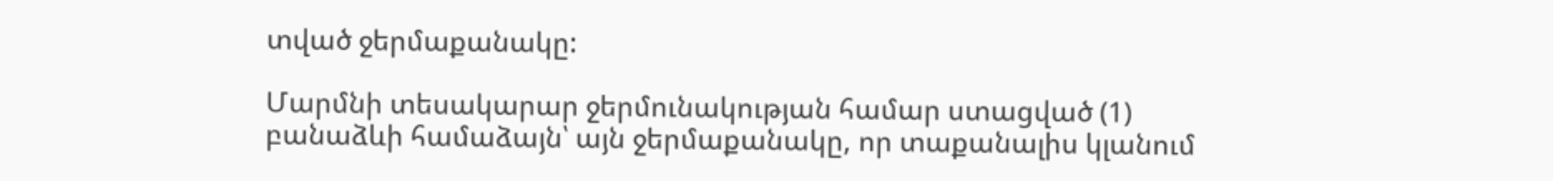տված ջերմաքանակը:

Մարմնի տեսակարար ջերմունակության համար ստացված (1) բանաձևի համաձայն՝ այն ջերմաքանակը, որ տաքանալիս կլանում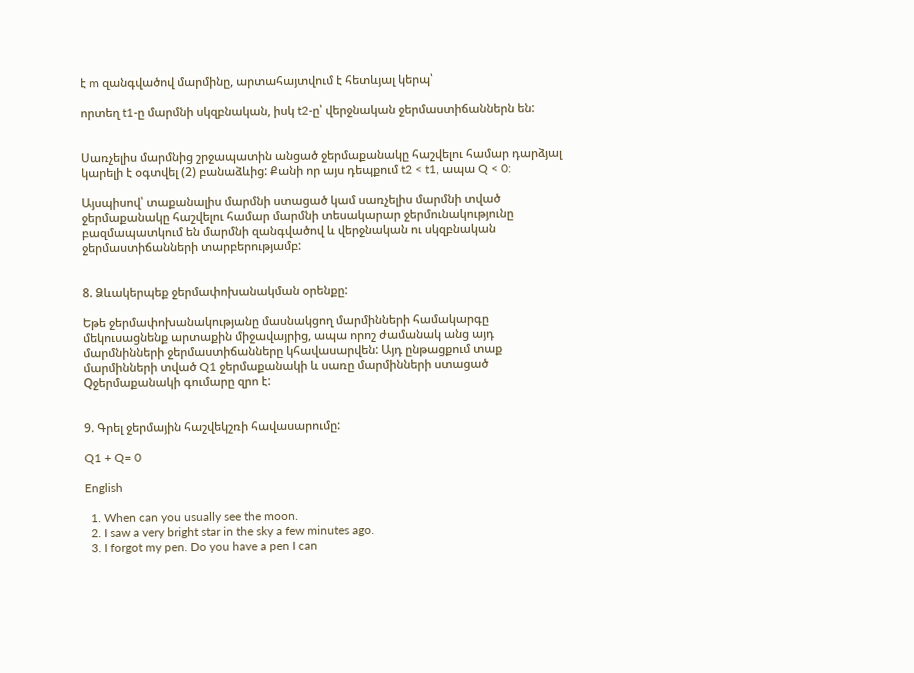է m զանգվածով մարմինը, արտահայտվում է հետևյալ կերպ՝

որտեղ t1-ը մարմնի սկզբնական, իսկ t2-ը՝ վերջնական ջերմաստիճաններն են:


Սառչելիս մարմնից շրջապատին անցած ջերմաքանակը հաշվելու համար դարձյալ կարելի է օգտվել (2) բանաձևից: Քանի որ այս դեպքում t2 < t1, ապա Q < 0:

Այսպիսով՝ տաքանալիս մարմնի ստացած կամ սառչելիս մարմնի տված ջերմաքանակը հաշվելու համար մարմնի տեսակարար ջերմունակությունը բազմապատկում են մարմնի զանգվածով և վերջնական ու սկզբնական ջերմաստիճանների տարբերությամբ:


8. Ձևակերպեք ջերմափոխանակման օրենքը:

Եթե ջերմափոխանակությանը մասնակցող մարմինների համակարգը մեկուսացնենք արտաքին միջավայրից, ապա որոշ ժամանակ անց այդ մարմնինների ջերմաստիճանները կհավասարվեն: Այդ ընթացքում տաք մարմինների տված Q1 ջերմաքանակի և սառը մարմինների ստացած Qջերմաքանակի գումարը զրո է:


9. Գրել ջերմային հաշվեկշռի հավասարումը:

Q1 + Q= 0

English

  1. When can you usually see the moon.
  2. I saw a very bright star in the sky a few minutes ago.
  3. I forgot my pen. Do you have a pen I can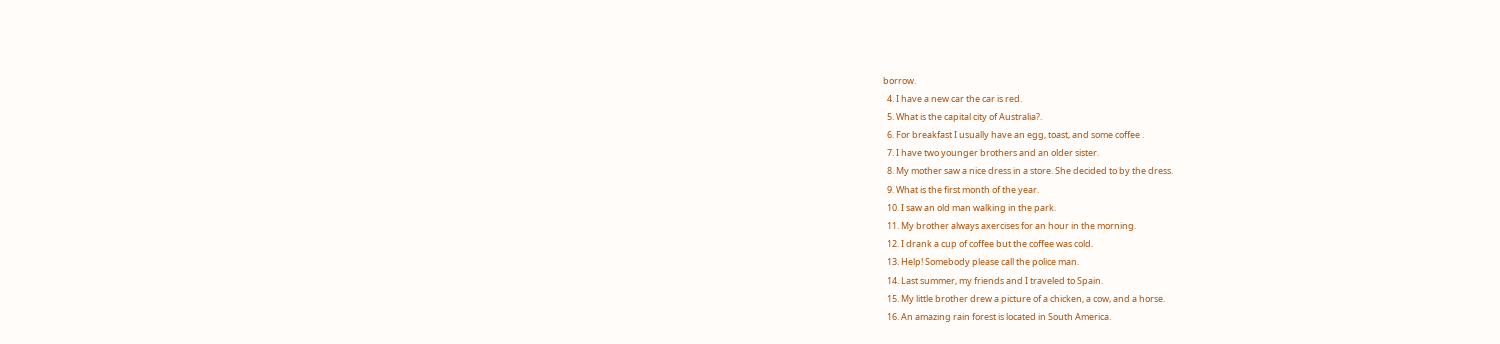borrow.
  4. I have a new car the car is red.
  5. What is the capital city of Australia?.
  6. For breakfast I usually have an egg, toast, and some coffee .
  7. I have two younger brothers and an older sister.
  8. My mother saw a nice dress in a store. She decided to by the dress.
  9. What is the first month of the year.
  10. I saw an old man walking in the park.
  11. My brother always axercises for an hour in the morning.
  12. I drank a cup of coffee but the coffee was cold.
  13. Help! Somebody please call the police man.
  14. Last summer, my friends and I traveled to Spain.
  15. My little brother drew a picture of a chicken, a cow, and a horse.
  16. An amazing rain forest is located in South America.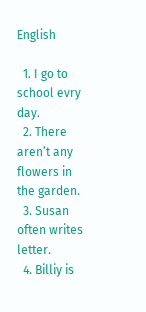English

  1. I go to school evry day.
  2. There aren’t any flowers in the garden.
  3. Susan often writes letter.
  4. Billiy is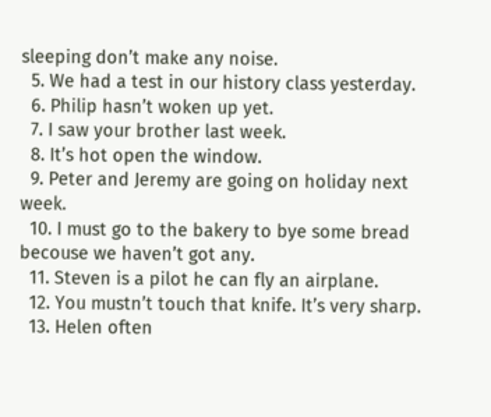sleeping don’t make any noise.
  5. We had a test in our history class yesterday.
  6. Philip hasn’t woken up yet.
  7. I saw your brother last week.
  8. It’s hot open the window.
  9. Peter and Jeremy are going on holiday next week.
  10. I must go to the bakery to bye some bread becouse we haven’t got any.
  11. Steven is a pilot he can fly an airplane.
  12. You mustn’t touch that knife. It’s very sharp.
  13. Helen often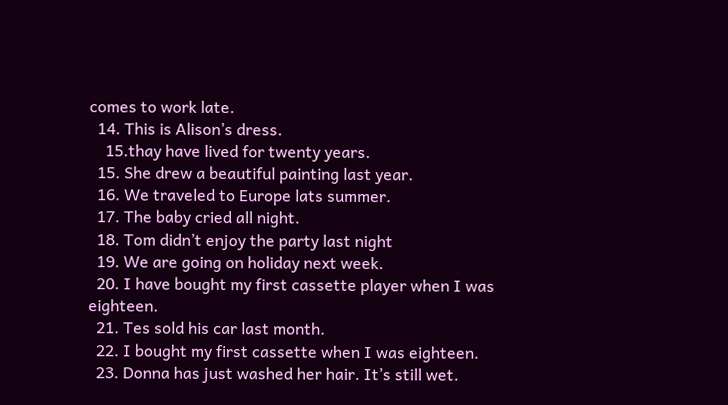comes to work late.
  14. This is Alison’s dress.
    15.thay have lived for twenty years.
  15. She drew a beautiful painting last year.
  16. We traveled to Europe lats summer.
  17. The baby cried all night.
  18. Tom didn’t enjoy the party last night
  19. We are going on holiday next week.
  20. I have bought my first cassette player when I was eighteen.
  21. Tes sold his car last month.
  22. I bought my first cassette when I was eighteen.
  23. Donna has just washed her hair. It’s still wet.